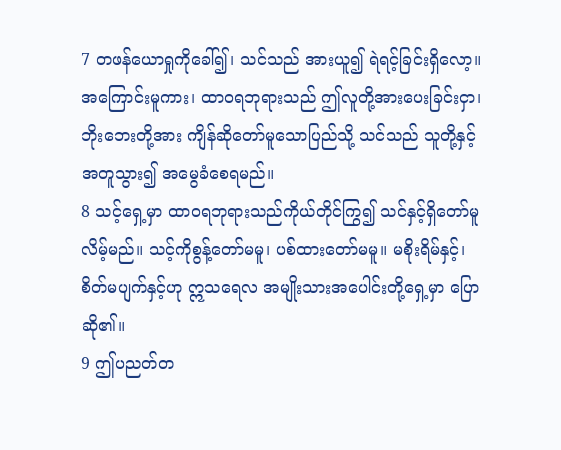7 တဖန်ယောရှုကိုခေါ်၍၊ သင်သည် အားယူ၍ ရဲရင့်ခြင်းရှိလော့။ အကြောင်းမူကား၊ ထာဝရဘုရားသည် ဤလူတို့အားပေးခြင်းငှာ၊ ဘိုးဘေးတို့အား ကျိန်ဆိုတော်မူသောပြည်သို့ သင်သည် သူတို့နှင့်အတူသွား၍ အမွေခံစေရမည်။
8 သင့်ရှေ့မှာ ထာဝရဘုရားသည်ကိုယ်တိုင်ကြွ၍ သင်နှင့်ရှိတော်မူလိမ့်မည်။ သင့်ကိုစွန့်တော်မမူ၊ ပစ်ထားတော်မမူ။ မစိုးရိမ်နှင့်၊ စိတ်မပျက်နှင့်ဟု ဣသရေလ အမျိုးသားအပေါင်းတို့ရှေ့မှာ ပြောဆို၏။
9 ဤပညတ်တ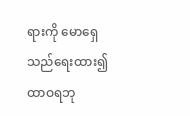ရားကို မောရှေသည်ရေးထား၍ ထာဝရဘု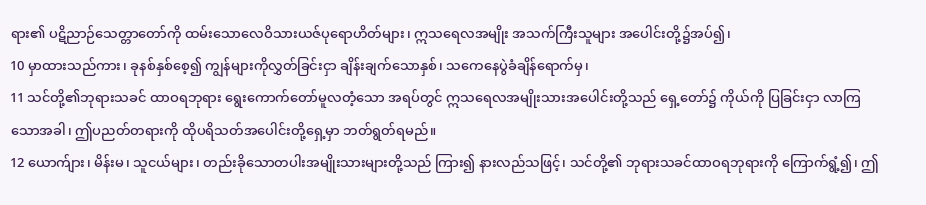ရား၏ ပဋိညာဉ်သေတ္တာတော်ကို ထမ်းသောလေဝိသားယဇ်ပုရောဟိတ်များ၊ ဣသရေလအမျိုး အသက်ကြီးသူများ အပေါင်းတို့၌အပ်၍၊
10 မှာထားသည်ကား၊ ခုနစ်နှစ်စေ့၍ ကျွန်များကိုလွှတ်ခြင်းငှာ ချိန်းချက်သောနှစ်၊ သကေနေပွဲခံချိန်ရောက်မှ၊
11 သင်တို့၏ဘုရားသခင် ထာဝရဘုရား ရွေးကောက်တော်မူလတံ့သော အရပ်တွင် ဣသရေလအမျိုးသားအပေါင်းတို့သည် ရှေ့တော်၌ ကိုယ်ကို ပြခြင်းငှာ လာကြသောအခါ၊ ဤပညတ်တရားကို ထိုပရိသတ်အပေါင်းတို့ရှေ့မှာ ဘတ်ရွတ်ရမည်။
12 ယောက်ျား၊ မိန်းမ၊ သူငယ်များ၊ တည်းခိုသောတပါးအမျိုးသားများတို့သည် ကြား၍ နားလည်သဖြင့်၊ သင်တို့၏ ဘုရားသခင်ထာဝရဘုရားကို ကြောက်ရွံ့၍၊ ဤ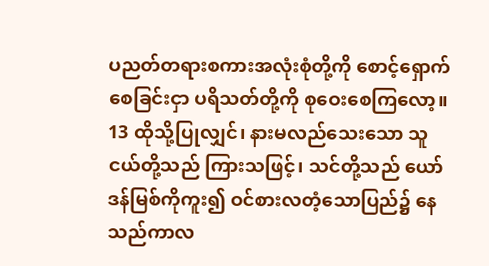ပညတ်တရားစကားအလုံးစုံတို့ကို စောင့်ရှောက်စေခြင်းငှာ ပရိသတ်တို့ကို စုဝေးစေကြလော့။
13 ထိုသို့ပြုလျှင်၊ နားမလည်သေးသော သူငယ်တို့သည် ကြားသဖြင့်၊ သင်တို့သည် ယော်ဒန်မြစ်ကိုကူး၍ ဝင်စားလတံ့သောပြည်၌ နေသည်ကာလ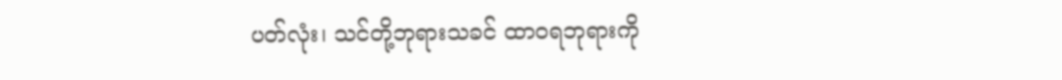ပတ်လုံး၊ သင်တို့ဘုရားသခင် ထာဝရဘုရားကို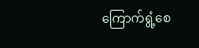ကြောက်ရွံ့စေ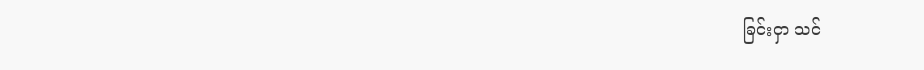ခြင်းငှာ သင်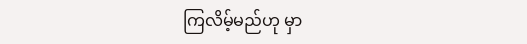ကြလိမ့်မည်ဟု မှာ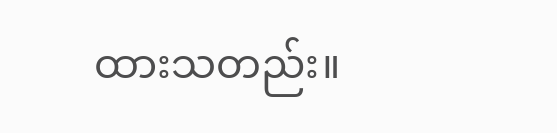ထားသတည်း။